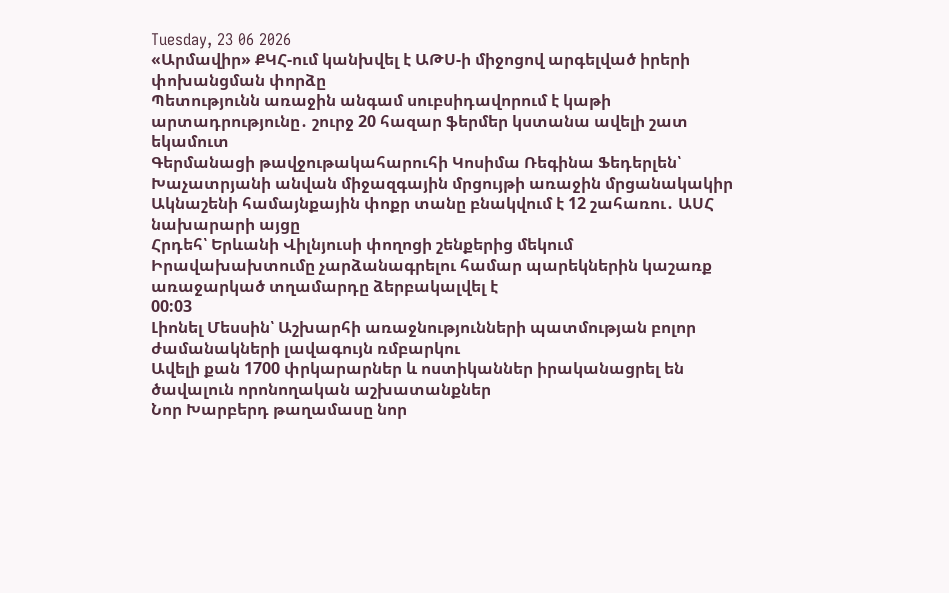Tuesday, 23 06 2026
«Արմավիր» ՔԿՀ-ում կանխվել է ԱԹՍ-ի միջոցով արգելված իրերի փոխանցման փորձը
Պետությունն առաջին անգամ սուբսիդավորում է կաթի արտադրությունը․ շուրջ 20 հազար ֆերմեր կստանա ավելի շատ եկամուտ
Գերմանացի թավջութակահարուհի Կոսիմա Ռեգինա Ֆեդերլեն՝ Խաչատրյանի անվան միջազգային մրցույթի առաջին մրցանակակիր
Ակնաշենի համայնքային փոքր տանը բնակվում է 12 շահառու․ ԱՍՀ նախարարի այցը
Հրդեհ՝ Երևանի Վիլնյուսի փողոցի շենքերից մեկում
Իրավախախտումը չարձանագրելու համար պարեկներին կաշառք առաջարկած տղամարդը ձերբակալվել է
00:03
Լիոնել Մեսսին՝ Աշխարհի առաջնությունների պատմության բոլոր ժամանակների լավագույն ռմբարկու
Ավելի քան 1700 փրկարարներ և ոստիկաններ իրականացրել են ծավալուն որոնողական աշխատանքներ
Նոր Խարբերդ թաղամասը նոր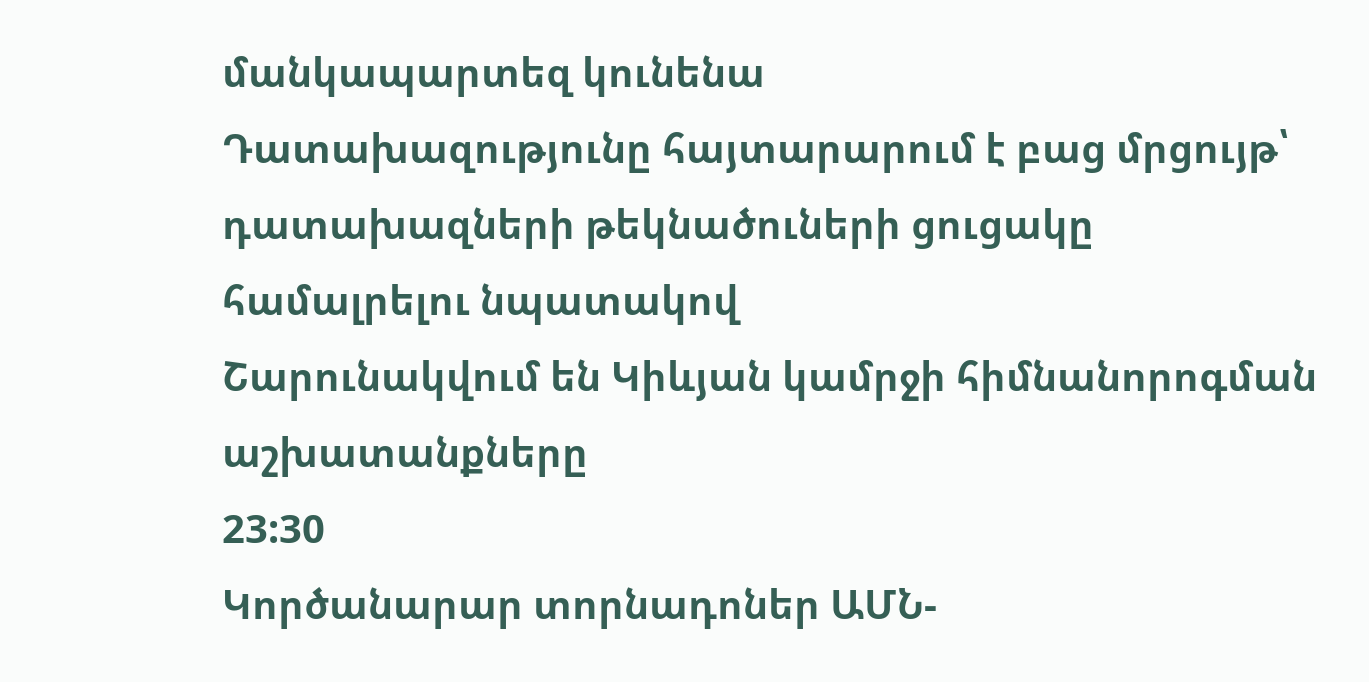մանկապարտեզ կունենա
Դատախազությունը հայտարարում է բաց մրցույթ՝ դատախազների թեկնածուների ցուցակը համալրելու նպատակով
Շարունակվում են Կիևյան կամրջի հիմնանորոգման աշխատանքները
23:30
Կործանարար տորնադոներ ԱՄՆ-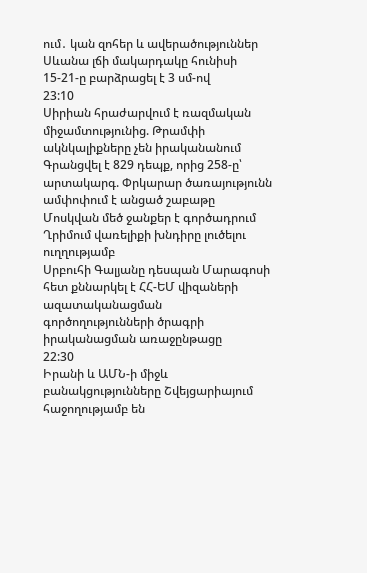ում․ կան զոհեր և ավերածություններ
Սևանա լճի մակարդակը հունիսի 15-21-ը բարձրացել է 3 սմ-ով
23:10
Սիրիան հրաժարվում է ռազմական միջամտությունից. Թրամփի ակնկալիքները չեն իրականանում
Գրանցվել է 829 դեպք, որից 258-ը՝ արտակարգ. Փրկարար ծառայությունն ամփոփում է անցած շաբաթը
Մոսկվան մեծ ջանքեր է գործադրում Ղրիմում վառելիքի խնդիրը լուծելու ուղղությամբ
Սրբուհի Գալյանը դեսպան Մարագոսի հետ քննարկել է ՀՀ-ԵՄ վիզաների ազատականացման գործողությունների ծրագրի իրականացման առաջընթացը
22:30
Իրանի և ԱՄՆ-ի միջև բանակցությունները Շվեյցարիայում հաջողությամբ են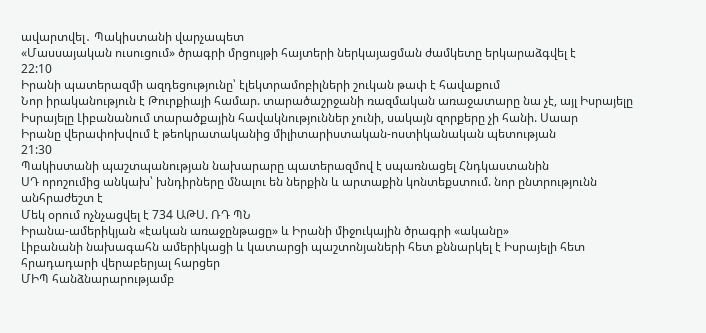ավարտվել․ Պակիստանի վարչապետ
«Մասսայական ուսուցում» ծրագրի մրցույթի հայտերի ներկայացման ժամկետը երկարաձգվել է
22:10
Իրանի պատերազմի ազդեցությունը՝ էլեկտրամոբիլների շուկան թափ է հավաքում
Նոր իրականություն է Թուրքիայի համար. տարածաշրջանի ռազմական առաջատարը նա չէ, այլ Իսրայելը
Իսրայելը Լիբանանում տարածքային հավակնություններ չունի, սակայն զորքերը չի հանի. Սաար
Իրանը վերափոխվում է թեոկրատականից միլիտարիստական-ոստիկանական պետության
21:30
Պակիստանի պաշտպանության նախարարը պատերազմով է սպառնացել Հնդկաստանին
ՍԴ որոշումից անկախ՝ խնդիրները մնալու են ներքին և արտաքին կոնտեքստում. նոր ընտրությունն անհրաժեշտ է
Մեկ օրում ոչնչացվել է 734 ԱԹՍ. ՌԴ ՊՆ
Իրանա-ամերիկյան «էական առաջընթացը» և Իրանի միջուկային ծրագրի «ականը»
Լիբանանի նախագահն ամերիկացի և կատարցի պաշտոնյաների հետ քննարկել է Իսրայելի հետ հրադադարի վերաբերյալ հարցեր
ՄԻՊ հանձնարարությամբ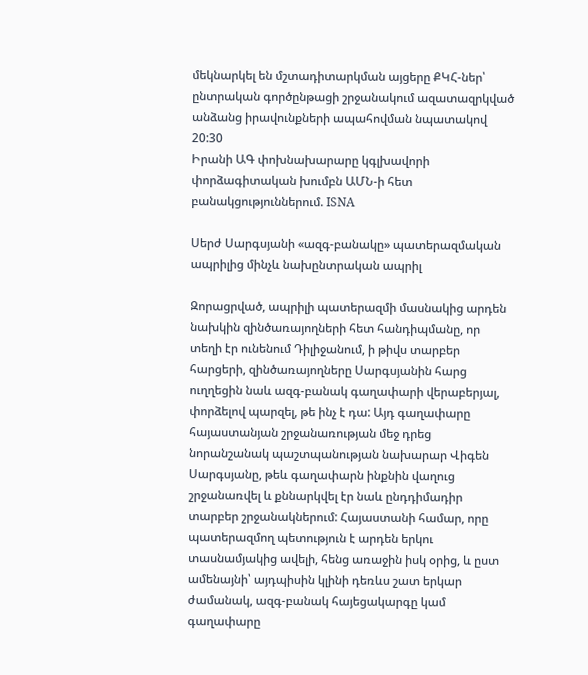մեկնարկել են մշտադիտարկման այցերը ՔԿՀ-ներ՝ ընտրական գործընթացի շրջանակում ազատազրկված անձանց իրավունքների ապահովման նպատակով
20:30
Իրանի ԱԳ փոխնախարարը կգլխավորի փորձագիտական խումբն ԱՄՆ-ի հետ բանակցություններում. ISNA

Սերժ Սարգսյանի «ազգ-բանակը» պատերազմական ապրիլից մինչև նախընտրական ապրիլ

Զորացրված, ապրիլի պատերազմի մասնակից արդեն նախկին զինծառայողների հետ հանդիպմանը, որ տեղի էր ունենում Դիլիջանում, ի թիվս տարբեր հարցերի, զինծառայողները Սարգսյանին հարց ուղղեցին նաև ազգ-բանակ գաղափարի վերաբերյալ, փորձելով պարզել, թե ինչ է դա: Այդ գաղափարը հայաստանյան շրջանառության մեջ դրեց նորանշանակ պաշտպանության նախարար Վիգեն Սարգսյանը, թեև գաղափարն ինքնին վաղուց շրջանառվել և քննարկվել էր նաև ընդդիմադիր տարբեր շրջանակներում: Հայաստանի համար, որը պատերազմող պետություն է արդեն երկու տասնամյակից ավելի, հենց առաջին իսկ օրից, և ըստ ամենայնի՝ այդպիսին կլինի դեռևս շատ երկար ժամանակ, ազգ-բանակ հայեցակարգը կամ գաղափարը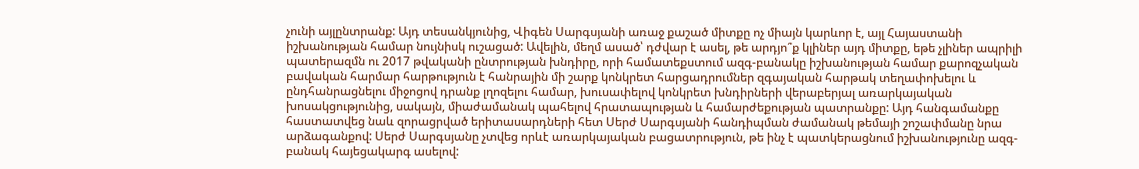չունի այլընտրանք: Այդ տեսանկյունից, Վիգեն Սարգսյանի առաջ քաշած միտքը ոչ միայն կարևոր է, այլ Հայաստանի իշխանության համար նույնիսկ ուշացած: Ավելին, մեղմ ասած՝ դժվար է ասել, թե արդյո՞ք կլիներ այդ միտքը, եթե չլիներ ապրիլի պատերազմն ու 2017 թվականի ընտրության խնդիրը, որի համատեքստում ազգ-բանակը իշխանության համար քարոզչական բավական հարմար հարթություն է հանրային մի շարք կոնկրետ հարցադրումներ զգայական հարթակ տեղափոխելու և ընդհանրացնելու միջոցով դրանք լղոզելու համար, խուսափելով կոնկրետ խնդիրների վերաբերյալ առարկայական խոսակցությունից, սակայն, միաժամանակ պահելով հրատապության և համարժեքության պատրանքը: Այդ հանգամանքը հաստատվեց նաև զորացրված երիտասարդների հետ Սերժ Սարգսյանի հանդիպման ժամանակ թեմայի շոշափմանը նրա արձագանքով: Սերժ Սարգսյանը չտվեց որևէ առարկայական բացատրություն, թե ինչ է պատկերացնում իշխանությունը ազգ-բանակ հայեցակարգ ասելով: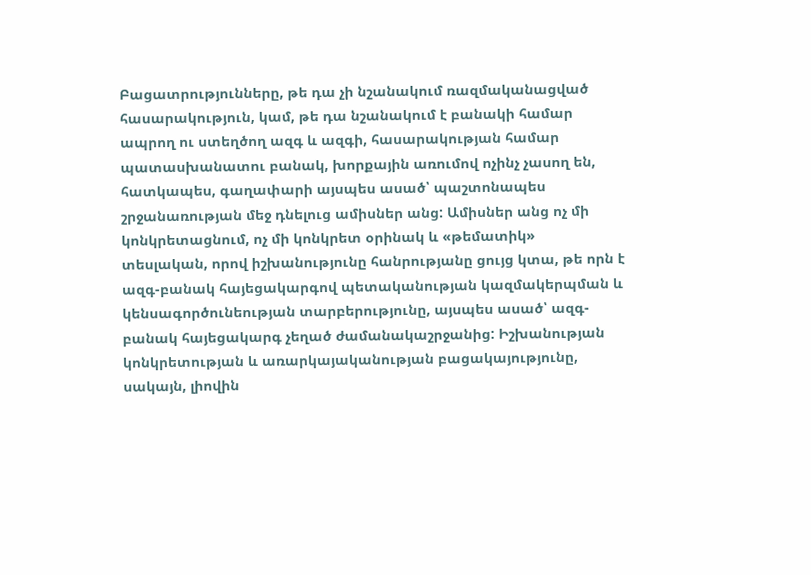Բացատրությունները, թե դա չի նշանակում ռազմականացված հասարակություն, կամ, թե դա նշանակում է բանակի համար ապրող ու ստեղծող ազգ և ազգի, հասարակության համար պատասխանատու բանակ, խորքային առումով ոչինչ չասող են, հատկապես, գաղափարի այսպես ասած՝ պաշտոնապես շրջանառության մեջ դնելուց ամիսներ անց: Ամիսներ անց ոչ մի կոնկրետացնում, ոչ մի կոնկրետ օրինակ և «թեմատիկ» տեսլական, որով իշխանությունը հանրությանը ցույց կտա, թե որն է ազգ-բանակ հայեցակարգով պետականության կազմակերպման և կենսագործունեության տարբերությունը, այսպես ասած՝ ազգ-բանակ հայեցակարգ չեղած ժամանակաշրջանից: Իշխանության կոնկրետության և առարկայականության բացակայությունը, սակայն, լիովին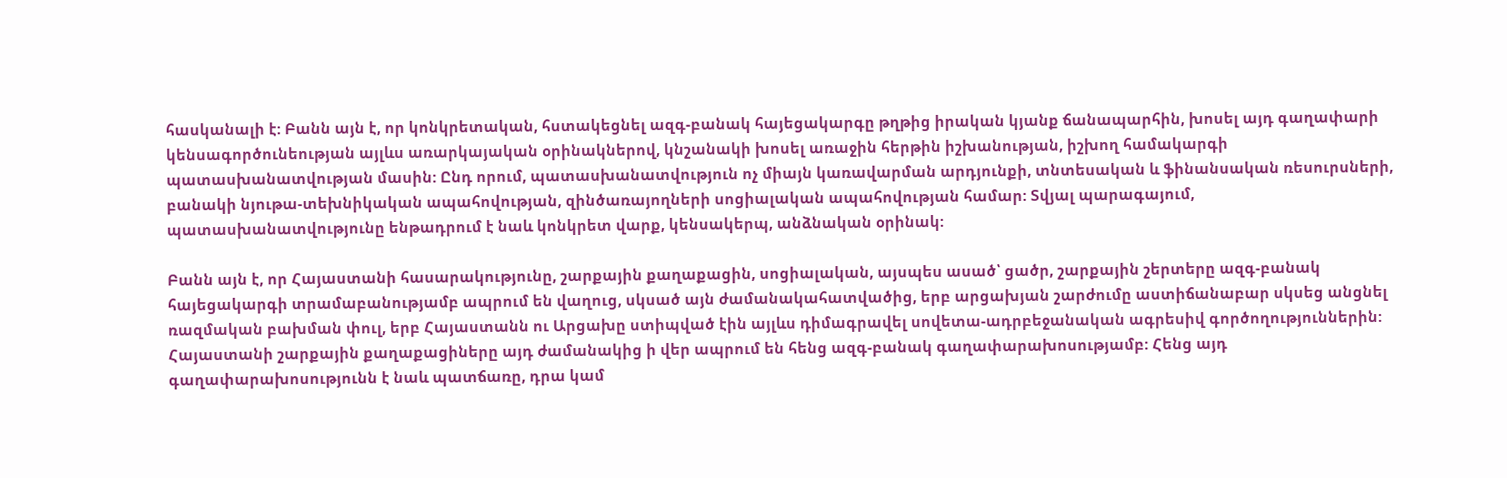հասկանալի է: Բանն այն է, որ կոնկրետական, հստակեցնել ազգ-բանակ հայեցակարգը թղթից իրական կյանք ճանապարհին, խոսել այդ գաղափարի կենսագործունեության այլևս առարկայական օրինակներով, կնշանակի խոսել առաջին հերթին իշխանության, իշխող համակարգի պատասխանատվության մասին: Ընդ որում, պատասխանատվություն ոչ միայն կառավարման արդյունքի, տնտեսական և ֆինանսական ռեսուրսների, բանակի նյութա-տեխնիկական ապահովության, զինծառայողների սոցիալական ապահովության համար: Տվյալ պարագայում, պատասխանատվությունը ենթադրում է նաև կոնկրետ վարք, կենսակերպ, անձնական օրինակ:

Բանն այն է, որ Հայաստանի հասարակությունը, շարքային քաղաքացին, սոցիալական, այսպես ասած՝ ցածր, շարքային շերտերը ազգ-բանակ հայեցակարգի տրամաբանությամբ ապրում են վաղուց, սկսած այն ժամանակահատվածից, երբ արցախյան շարժումը աստիճանաբար սկսեց անցնել ռազմական բախման փուլ, երբ Հայաստանն ու Արցախը ստիպված էին այլևս դիմագրավել սովետա-ադրբեջանական ագրեսիվ գործողություններին: Հայաստանի շարքային քաղաքացիները այդ ժամանակից ի վեր ապրում են հենց ազգ-բանակ գաղափարախոսությամբ: Հենց այդ գաղափարախոսությունն է նաև պատճառը, դրա կամ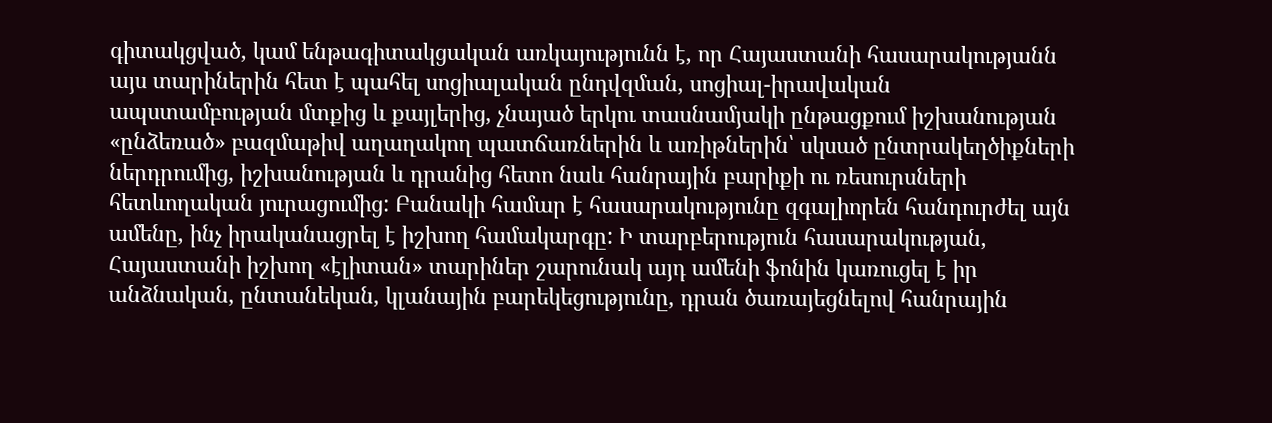գիտակցված, կամ ենթագիտակցական առկայությունն է, որ Հայաստանի հասարակությանն այս տարիներին հետ է պահել սոցիալական ընդվզման, սոցիալ-իրավական ապստամբության մտքից և քայլերից, չնայած երկու տասնամյակի ընթացքում իշխանության «ընձեռած» բազմաթիվ աղաղակող պատճառներին և առիթներին՝ սկսած ընտրակեղծիքների ներդրումից, իշխանության և դրանից հետո նաև հանրային բարիքի ու ռեսուրսների հետևողական յուրացումից: Բանակի համար է հասարակությունը զգալիորեն հանդուրժել այն ամենը, ինչ իրականացրել է իշխող համակարգը: Ի տարբերություն հասարակության, Հայաստանի իշխող «էլիտան» տարիներ շարունակ այդ ամենի ֆոնին կառուցել է իր անձնական, ընտանեկան, կլանային բարեկեցությունը, դրան ծառայեցնելով հանրային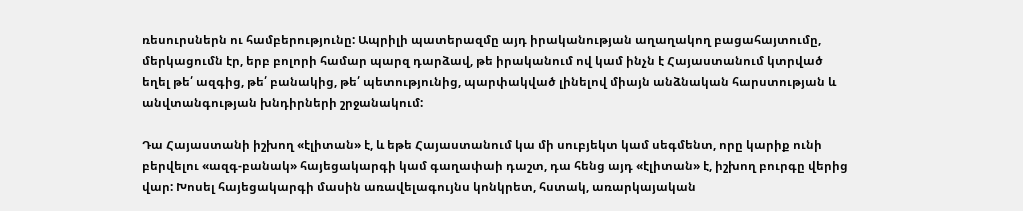ռեսուրսներն ու համբերությունը: Ապրիլի պատերազմը այդ իրականության աղաղակող բացահայտումը, մերկացումն էր, երբ բոլորի համար պարզ դարձավ, թե իրականում ով կամ ինչն է Հայաստանում կտրված եղել թե՛ ազգից, թե՛ բանակից, թե՛ պետությունից, պարփակված լինելով միայն անձնական հարստության և անվտանգության խնդիրների շրջանակում:

Դա Հայաստանի իշխող «էլիտան» է, և եթե Հայաստանում կա մի սուբյեկտ կամ սեգմենտ, որը կարիք ունի բերվելու «ազգ-բանակ» հայեցակարգի կամ գաղափաի դաշտ, դա հենց այդ «էլիտան» է, իշխող բուրգը վերից վար: Խոսել հայեցակարգի մասին առավելագույնս կոնկրետ, հստակ, առարկայական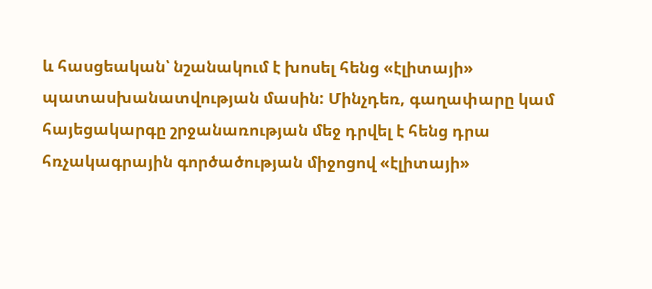և հասցեական՝ նշանակում է խոսել հենց «էլիտայի» պատասխանատվության մասին: Մինչդեռ, գաղափարը կամ հայեցակարգը շրջանառության մեջ դրվել է հենց դրա հռչակագրային գործածության միջոցով «էլիտայի»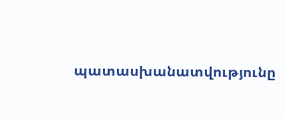պատասխանատվությունը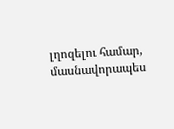լղոզելու համար, մասնավորապես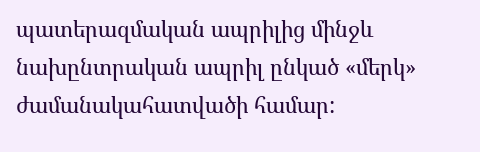պատերազմական ապրիլից մինջև նախընտրական ապրիլ ընկած «մերկ» ժամանակահատվածի համար: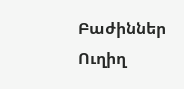Բաժիններ
Ուղիղ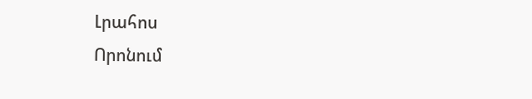Լրահոս
Որոնում